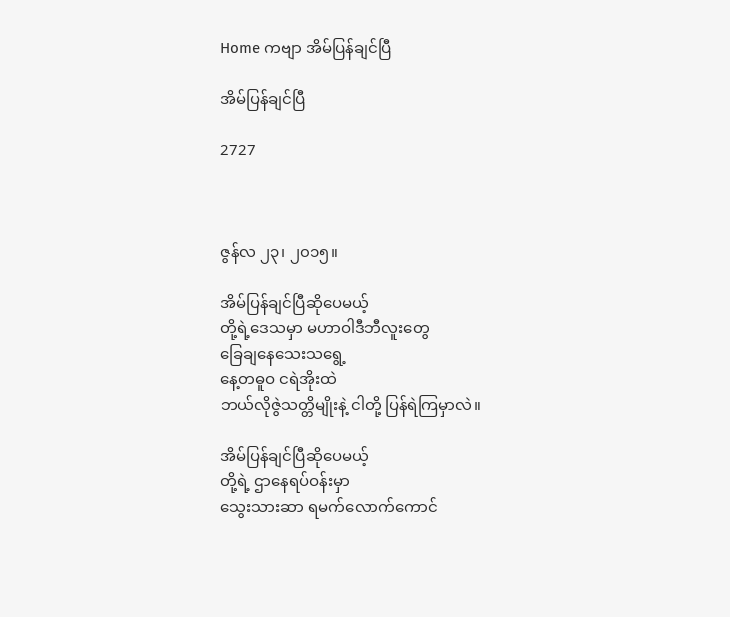Home ကဗျာ အိမ်ပြန်ချင်ပြီ

အိမ်ပြန်ချင်ပြီ

2727



ဇွန်လ ၂၃၊ ၂၀၁၅။

အိမ်ပြန်ချင်ပြီဆို‌ပေမယ့်
တို့ရဲ့‌ဒေသမှာ မဟာဝါဒီဘီလူး‌တွေ
ခြေချ‌နေ‌သေးသ‌ရွေ့
နေ့တဓူဝ ငရဲအိုးထဲ
ဘယ်လိုဇွဲသတ္တိမျိုးနဲ့ ငါတို့ ပြန်ရဲကြမှာလဲ။

အိမ်ပြန်ချင်ပြီဆို‌ပေမယ့်
တို့ရဲ့ ဌာ‌နေရပ်ဝန်းမှာ
သွေးသားဆာ ရမက်‌လောက်‌ကောင်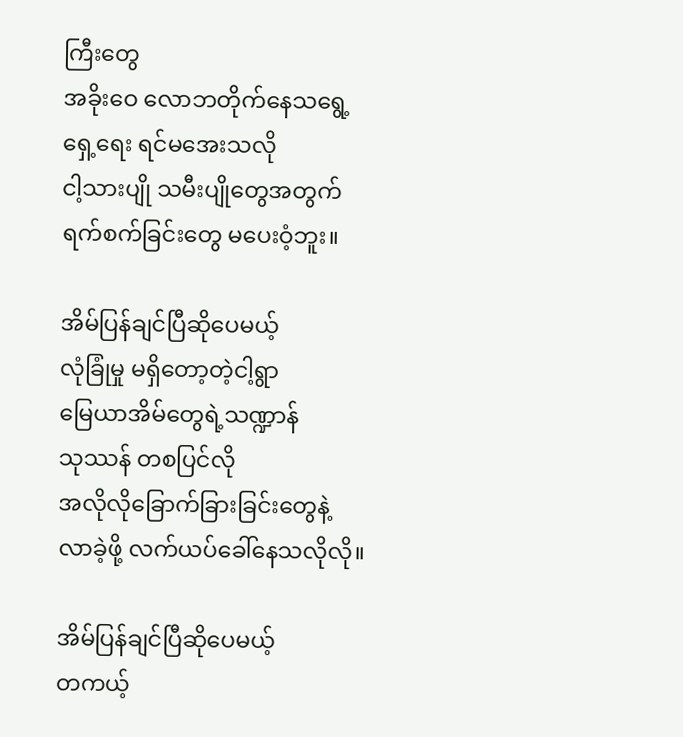ကြီး‌တွေ
အခိုး‌ဝေ ‌လောဘတိုက်‌နေသ‌ရွေ့
ရှေ့‌ရေး ရင်မ‌အေးသလို
ငါ့သားပျို သမီးပျို‌တွေအတွက်
ရက်စက်ခြင်း‌တွေ မ‌ပေးဝံ့ဘူး။

အိမ်ပြန်ချင်ပြီဆို‌ပေမယ့်
လုံခြုံမှု မရှိ‌တော့တဲ့ငါ့ရွာ
မြေယာအိမ်‌တွေရဲ့သဏ္ဍာန်
သုဿန် တစပြင်လို
အလိုလို‌ခြောက်ခြားခြင်း‌တွေနဲ့
လာခဲ့ဖို့ လက်ယပ်‌ခေါ်‌နေသလိုလို။

အိမ်ပြန်ချင်ပြီဆို‌ပေမယ့်
တကယ့်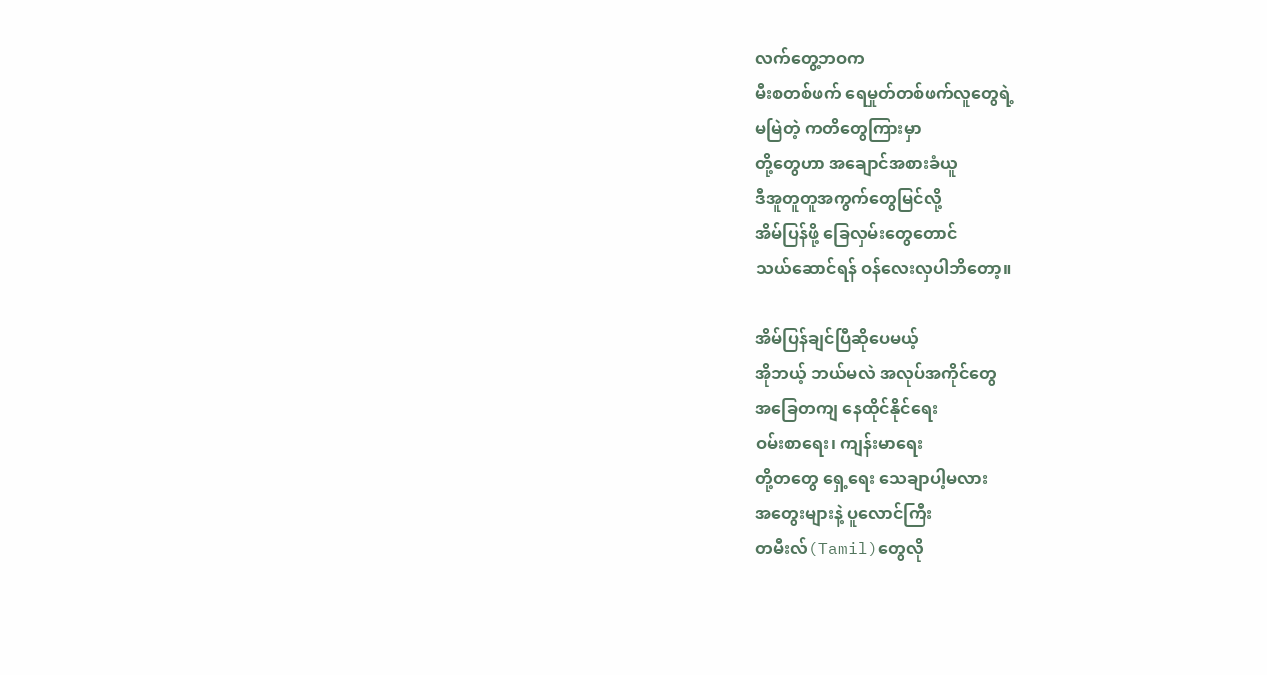လက်‌တွေ့ဘဝက
မီးစတစ်ဖက် ‌ရေမှုတ်တစ်ဖက်လူ‌တွေရဲ့
မမြဲတဲ့ ကတိ‌တွေကြားမှာ
တို့‌တွေဟာ အ‌ချောင်အစားခံယူ
ဒီအူတူတူအကွက်‌တွေမြင်လို့
အိမ်ပြန်ဖို့ ‌ခြေလှမ်း‌တွေ‌တောင်
သယ်‌ဆောင်ရန် ဝန်‌လေးလှပါဘိ‌တော့။

အိမ်ပြန်ချင်ပြီဆို‌ပေမယ့်
အိုဘယ့် ဘယ်မလဲ အလုပ်အကိုင်‌တွေ
အ‌ခြေတကျ ‌နေထိုင်နိုင်‌ရေး
ဝမ်းစာ‌ရေး၊ ကျန်းမာ‌ရေး
တို့တ‌တွေ ‌ရှေ့‌ရေး ‌သေချာပါ့မလား
အ‌တွေးများနဲ့ ပူ‌လောင်ကြီး
တမီးလ်(Tamil)တွေလို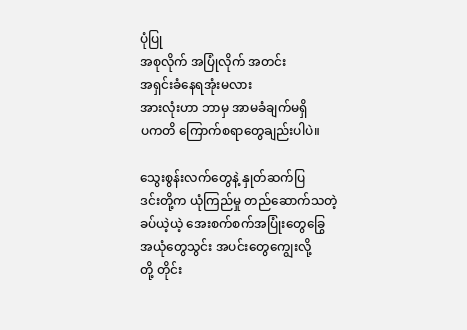ပုံပြု
အစုလိုက် အပြုံလိုက် အတင်း
အရှင်းခံ‌နေရအုံးမလား
အားလုံးဟာ ဘာမှ အာမခံချက်မရှိ
ပကတိ ‌ကြောက်စရာ‌တွေချည်းပါပဲ။

သွေးစွန်းလက်‌တွေနဲ့ နှုတ်ဆက်ပြ
ဒင်းတို့က ယုံကြည်မှု တည်‌ဆောက်သတဲ့
ခပ်ယဲ့ယဲ့ ‌အေးစက်စက်အပြုံး‌တွေ‌ခြွေ
အယုံ‌တွေသွင်း အပင်း‌တွေ‌ကျွေးလို့
တို့ တိုင်း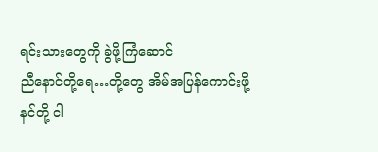ရင်းသား‌တွေကို ခွဲဖို့ကြံ‌ဆောင်
ညီ‌နောင်တို့‌ရေ…တို့‌တွေ အိမ်အပြန်‌ကောင်းဖို့
နင်တို့ ငါ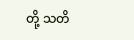တို့ သတိ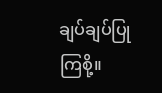ချပ်ချပ်ပြု ကြစို့။